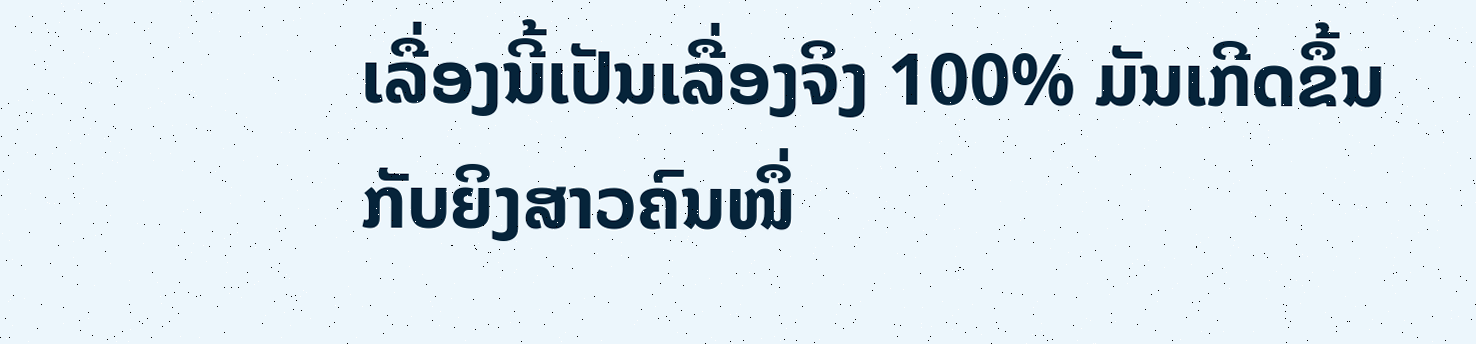ເລື່ອງນີ້ເປັນເລື່ອງຈິງ 100% ມັນເກີດຂຶ້ນກັບຍິງສາວຄົນໜຶ່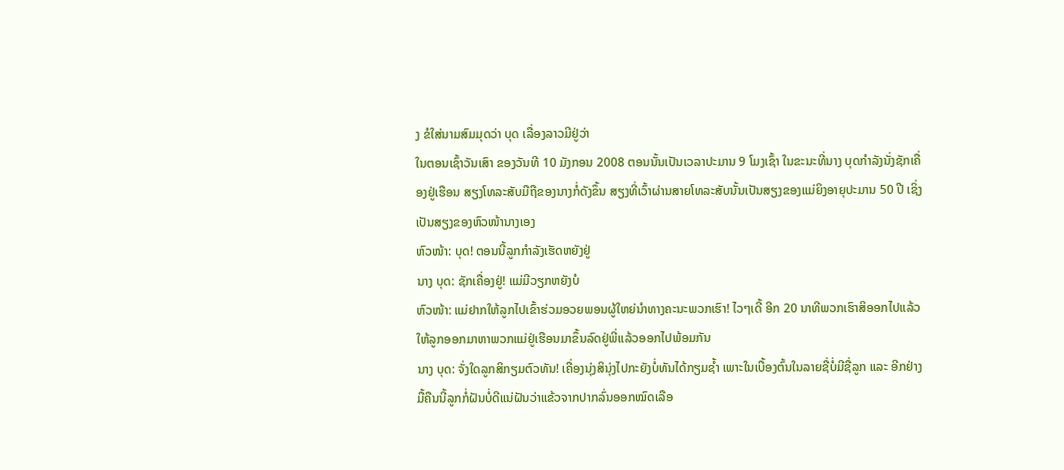ງ ຂໍໃສ່ນາມສົມມຸດວ່າ ບຸດ ເລື່ອງລາວມີຢູ່ວ່າ
ໃນຕອນເຊົ້າວັນເສົາ ຂອງວັນທີ 10 ມັງກອນ 2008 ຕອນນັ້ນເປັນເວລາປະມານ 9 ໂມງເຊົ້າ ໃນຂະນະທີ່ນາງ ບຸດກຳລັງນັ່ງຊັກເຄື່ອງຢູ່ເຮືອນ ສຽງໂທລະສັບມືຖືຂອງນາງກໍ່ດັງຂຶ້ນ ສຽງທີ່ເວົ້າຜ່ານສາຍໂທລະສັບນັ້ນເປັນສຽງຂອງແມ່ຍິງອາຍຸປະມານ 50 ປີ ເຊິ່ງເປັນສຽງຂອງຫົວໜ້ານາງເອງ
ຫົວໜ້າ: ບຸດ! ຕອນນີ້ລູກກຳລັງເຮັດຫຍັງຢູ່
ນາງ ບຸດ: ຊັກເຄື່ອງຢູ່! ແມ່ມີວຽກຫຍັງບໍ
ຫົວໜ້າ: ແມ່ຢາກໃຫ້ລູກໄປເຂົ້າຮ່ວມອວຍພອນຜູ້ໃຫຍ່ນຳທາງຄະນະພວກເຮົາ! ໄວໆເດີ້ ອີກ 20 ນາທີພວກເຮົາສິອອກໄປແລ້ວໃຫ້ລູກອອກມາຫາພວກແມ່ຢູ່ເຮືອນມາຂຶ້ນລົດຢູ່ພີ່ແລ້ວອອກໄປພ້ອມກັນ
ນາງ ບຸດ: ຈັ່ງໃດລູກສິກຽມຕົວທັນ! ເຄື່ອງນຸ່ງສິນຸ່ງໄປກະຍັງບໍ່ທັນໄດ້ກຽມຊ້ຳ ເພາະໃນເບື້ອງຕົ້ນໃນລາຍຊື່ບໍ່ມີຊື່ລູກ ແລະ ອີກຢ່າງມື້ຄືນນີ້ລູກກໍ່ຝັນບໍ່ດີແນ່ຝັນວ່າແຂ້ວຈາກປາກລົ່ນອອກໝົດເລືອ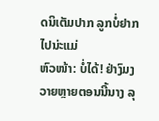ດນິເຕັມປາກ ລູກບໍ່ຢາກໄປນ່ະແມ່
ຫົວໜ້າ: ບໍ່ໄດ້! ຢ່າງົມງວາຍຫຼາຍຕອນນີ້ນາງ ລຸ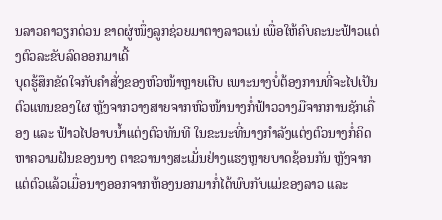ນລາວຄາວຽກດ່ວນ ຂາດຜູ່ໜຶ່ງລູກຊ່ວຍມາຕາງລາວແນ່ ເພື່ອໃຫ້ຄົບຄະນະຟ້າວແຕ່ງຕົວລະຂັບລົດອອກມາເດີ້
ບຸດຮູ້ສຶກຂັດໃຈກັບຄຳສັ່ງຂອງຫົວໜ້າຫຼາຍເຕີບ ເພາະນາງບໍ່ຕ້ອງການທີ່ຈະໄປເປັນຕົວແທນຂອງໃຜ ຫຼັງຈາກວາງສາຍຈາກຫົວໜ້ານາງກໍ່ຟ້າວວາງມືຈາກການຊັກເຄື່ອງ ແລະ ຟ້າວໄປອາບນ້ຳແຕ່ງຕົວທັນທີ ໃນຂະນະທີ່ນາງກຳລັງແຕ່ງຕົວນາງກໍ່ຄິດຫາຄວາມຝັນຂອງນາງ ຕາຂວານາງສະເມັ່ນຢ່າງແຮງຫຼາຍບາດຊ້ອນກັນ ຫຼັງຈາກແຕ່ຕົວແລ້ວເມື່ອນາງອອກຈາກຫ້ອງນອກມາກໍ່ໄດ້ພົບກັບແມ່ຂອງລາວ ແລະ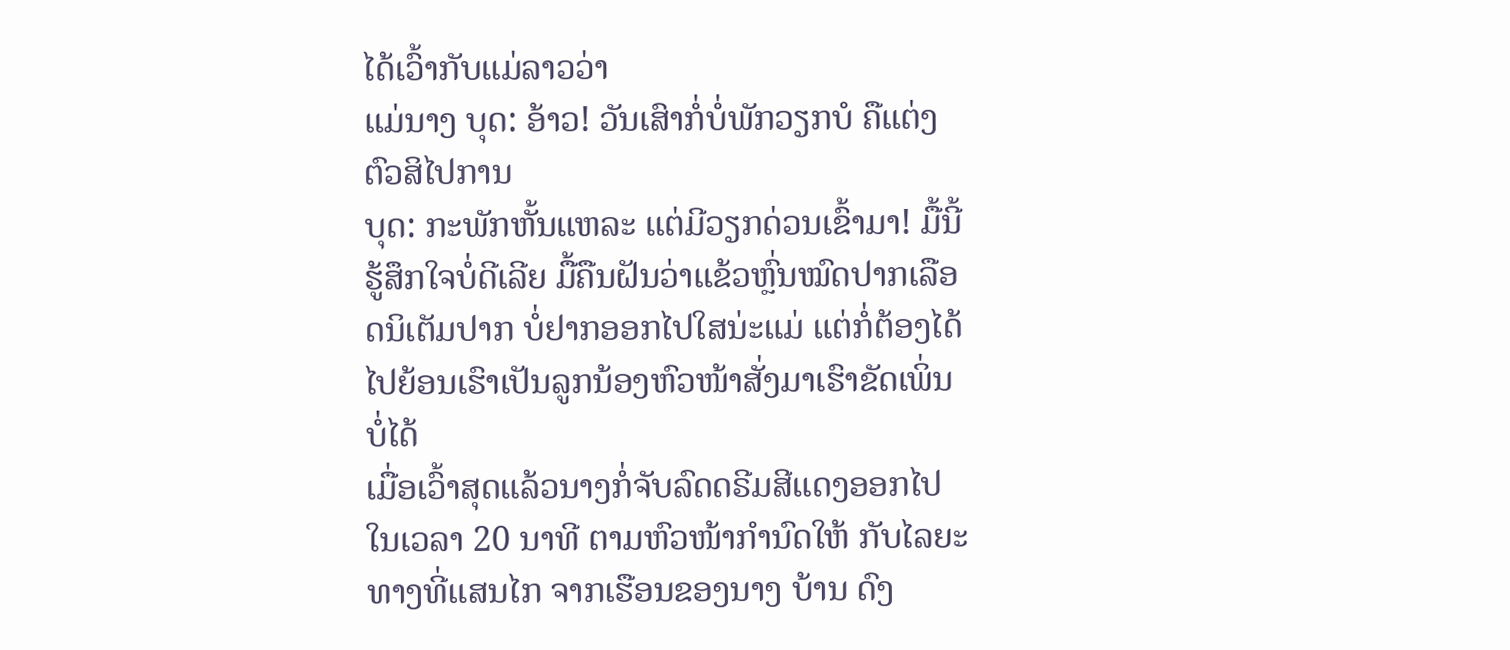ໄດ້ເວົ້າກັບແມ່ລາວວ່າ
ແມ່ນາງ ບຸດ: ອ້າວ! ວັນເສົາກໍ່ບໍ່ພັກວຽກບໍ ຄືແຕ່ງຕົວສິໄປການ
ບຸດ: ກະພັກຫັ້ນແຫລະ ແຕ່ມີວຽກດ່ວນເຂົ້າມາ! ມື້ນີ້ຮູ້ສຶກໃຈບໍ່ດີເລີຍ ມື້ຄືນຝັນວ່າແຂ້ວຫຼົ່ນໝົດປາກເລືອດນິເຕັມປາກ ບໍ່ຢາກອອກໄປໃສນ່ະແມ່ ແຕ່ກໍ່ຕ້ອງໄດ້ໄປຍ້ອນເຮົາເປັນລູກນ້ອງຫົວໜ້າສັ່ງມາເຮົາຂັດເພິ່ນບໍ່ໄດ້
ເມື່ອເວົ້າສຸດແລ້ວນາງກໍ່ຈັບລົດດຣີມສີແດງອອກໄປ ໃນເວລາ 20 ນາທີ ຕາມຫົວໜ້າກຳນົດໃຫ້ ກັບໄລຍະທາງທີ່ແສນໄກ ຈາກເຮືອນຂອງນາງ ບ້ານ ດົງ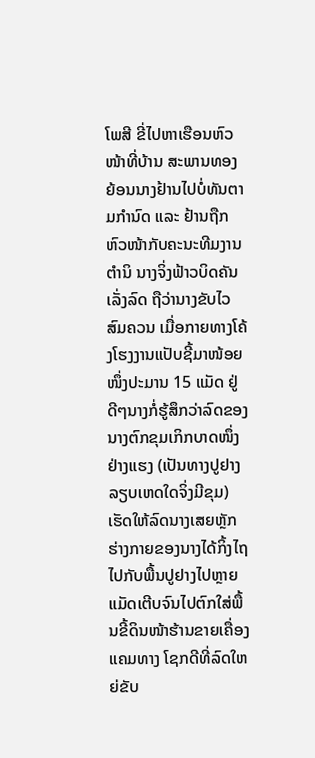ໂພສີ ຂີ່ໄປຫາເຮືອນຫົວໜ້າທີ່ບ້ານ ສະພານທອງ ຍ້ອນນາງຢ້ານໄປບໍ່ທັນຕາມກຳນົດ ແລະ ຢ້ານຖືກຫົວໜ້າກັບຄະນະທີມງານຕຳນິ ນາງຈິ່ງຟ້າວບິດຄັນເລັ່ງລົດ ຖືວ່ານາງຂັບໄວສົມຄວນ ເມື່ອກາຍທາງໂຄ້ງໂຮງງານແປັບຊີ້ມາໜ້ອຍໜຶ່ງປະມານ 15 ແມັດ ຢູ່ດີໆນາງກໍ່ຮູ້ສຶກວ່າລົດຂອງນາງຕົກຂຸມເກິກບາດໜຶ່ງຢ່າງແຮງ (ເປັນທາງປູຢາງລຽບເຫດໃດຈິ່ງມີຂຸມ) ເຮັດໃຫ້ລົດນາງເສຍຫຼັກ ຮ່າງກາຍຂອງນາງໄດ້ກິ້ງໄຖໄປກັບພື້ນປູຢາງໄປຫຼາຍແມັດເຕີບຈົນໄປຕົກໃສ່ພື້ນຂີ້ດິນໜ້າຮ້ານຂາຍເຄື່ອງແຄມທາງ ໂຊກດີທີ່ລົດໃຫຍ່ຂັບ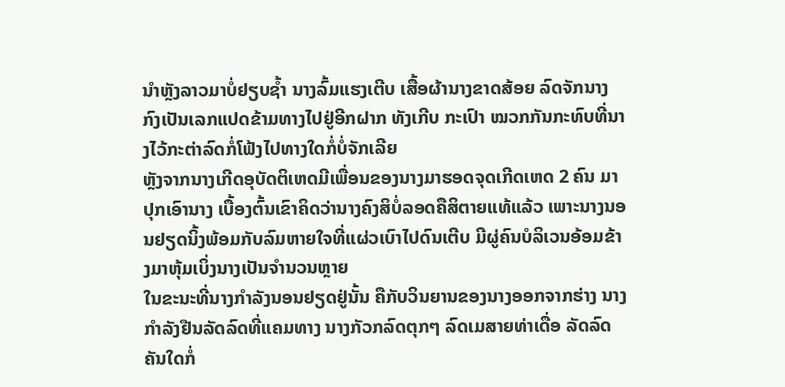ນຳຫຼັງລາວມາບໍ່ຢຽບຊ້ຳ ນາງລົ້ມແຮງເຕີບ ເສື້ອຜ້ານາງຂາດສ້ອຍ ລົດຈັກນາງກົງເປັນເລກແປດຂ້າມທາງໄປຢູ່ອີກຝາກ ທັງເກີບ ກະເປົາ ໝວກກັນກະທົບທີ່ນາງໄວ້ກະຕ່າລົດກໍ່ໂຟ້ງໄປທາງໃດກໍ່ບໍ່ຈັກເລີຍ
ຫຼັງຈາກນາງເກີດອຸບັດຕິເຫດມີເພື່ອນຂອງນາງມາຮອດຈຸດເກີດເຫດ 2 ຄົນ ມາປຸກເອົານາງ ເບື້ອງຕົ້ນເຂົາຄິດວ່ານາງຄົງສິບໍ່ລອດຄືສິຕາຍແທ້ແລ້ວ ເພາະນາງນອນຢຽດນິ້ງພ້ອມກັບລົມຫາຍໃຈທີ່ແຜ່ວເບົາໄປດົນເຕີບ ມີຜູ່ຄົນບໍລິເວນອ້ອມຂ້າງມາຫຸ້ມເບິ່ງນາງເປັນຈຳນວນຫຼາຍ
ໃນຂະນະທີ່ນາງກຳລັງນອນຢຽດຢູ່ນັ້ນ ຄືກັບວິນຍານຂອງນາງອອກຈາກຮ່າງ ນາງກຳລັງຢືນລັດລົດທີ່ແຄມທາງ ນາງກັວກລົດຕຸກໆ ລົດເມສາຍທ່າເດື່ອ ລັດລົດຄັນໃດກໍ່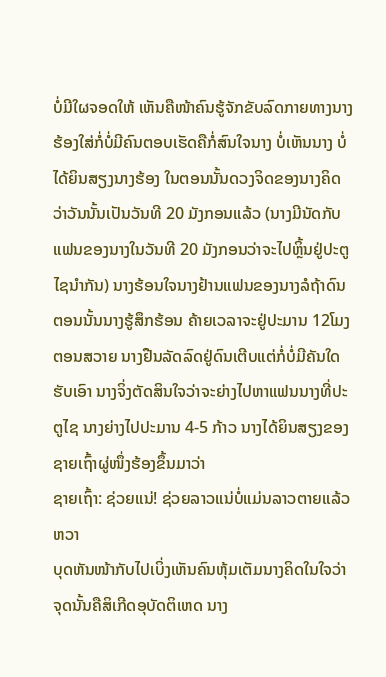ບໍ່ມີໃຜຈອດໃຫ້ ເຫັນຄືໜ້າຄົນຮູ້ຈັກຂັບລົດກາຍທາງນາງຮ້ອງໃສ່ກໍ່ບໍ່ມີຄົນຕອບເຮັດຄືກໍ່ສົນໃຈນາງ ບໍ່ເຫັນນາງ ບໍ່ໄດ້ຍິນສຽງນາງຮ້ອງ ໃນຕອນນັ້ນດວງຈິດຂອງນາງຄິດວ່າວັນນັ້ນເປັນວັນທີ 20 ມັງກອນແລ້ວ (ນາງມີນັດກັບແຟນຂອງນາງໃນວັນທີ 20 ມັງກອນວ່າຈະໄປຫຼິ້ນຢູ່ປະຕູໄຊນຳກັນ) ນາງຮ້ອນໃຈນາງຢ້ານແຟນຂອງນາງລໍຖ້າດົນ ຕອນນັ້ນນາງຮູ້ສຶກຮ້ອນ ຄ້າຍເວລາຈະຢູ່ປະມານ 12ໂມງຕອນສວາຍ ນາງຢືນລັດລົດຢູ່ດົນເຕີບແຕ່ກໍ່ບໍ່ມີຄັນໃດຮັບເອົາ ນາງຈິ່ງຕັດສິນໃຈວ່າຈະຍ່າງໄປຫາແຟນນາງທີ່ປະຕູໄຊ ນາງຍ່າງໄປປະມານ 4-5 ກ້າວ ນາງໄດ້ຍິນສຽງຂອງຊາຍເຖົ້າຜູ່ໜຶ່ງຮ້ອງຂຶ້ນມາວ່າ
ຊາຍເຖົ້າ: ຊ່ວຍແນ່! ຊ່ວຍລາວແນ່ບໍ່ແມ່ນລາວຕາຍແລ້ວຫວາ
ບຸດຫັນໜ້າກັບໄປເບິ່ງເຫັນຄົນຫຸ້ມເຕັມນາງຄິດໃນໃຈວ່າຈຸດນັ້ນຄືສິເກີດອຸບັດຕິເຫດ ນາງ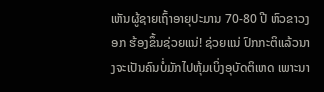ເຫັນຜູ້ຊາຍເຖົ້າອາຍຸປະມານ 70-80 ປີ ຫົວຂາວງອກ ຮ້ອງຂຶ້ນຊ່ວຍແນ່! ຊ່ວຍແນ່ ປົກກະຕິແລ້ວນາງຈະເປັນຄົນບໍ່ມັກໄປຫຸ້ມເບິ່ງອຸບັດຕິເຫດ ເພາະນາ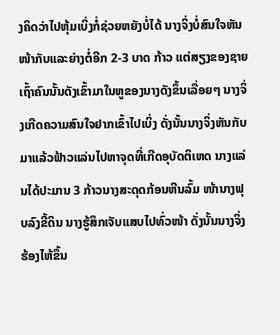ງຄິດວ່າໄປຫຸ້ມເບິ່ງກໍ່ຊ່ວຍຫຍັງບໍ່ໄດ້ ນາງຈິ່ງບໍ່ສົນໃຈຫັນໜ້າກັບແລະຍ່າງຕໍ່ອີກ 2-3 ບາດ ກ້າວ ແຕ່ສຽງຂອງຊາຍເຖົ້າຄົນນັ້ນດັງເຂົ້າມາໃນຫູຂອງນາງດັງຂຶ້ນເລື່ອຍໆ ນາງຈິ່ງເກີດຄວາມສົນໃຈຢາກເຂົ້າໄປເບິ່ງ ດັ່ງນັ້ນນາງຈິ່ງຫັນກັບມາແລ້ວຟ້າວແລ່ນໄປຫາຈຸດທີ່ເກີດອຸບັດຕິເຫດ ນາງແລ່ນໄດ້ປະມານ 3 ກ້າວນາງສະດຸດກ້ອນຫີນລົ້ມ ໜ້ານາງຟຸບລົງຂີ້ດິນ ນາງຮູ້ສຶກເຈັບແສບໄປທົ່ວໜ້າ ດັ່ງນັ້ນນາງຈິ່ງຮ້ອງໄຫ້ຂຶ້ນ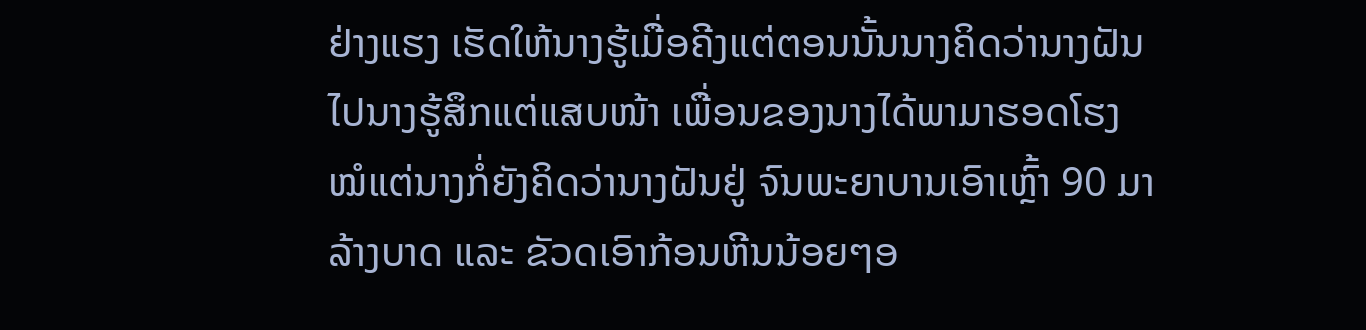ຢ່າງແຮງ ເຮັດໃຫ້ນາງຮູ້ເມື່ອຄີງແຕ່ຕອນນັ້ນນາງຄິດວ່ານາງຝັນໄປນາງຮູ້ສຶກແຕ່ແສບໜ້າ ເພື່ອນຂອງນາງໄດ້ພາມາຮອດໂຮງໝໍແຕ່ນາງກໍ່ຍັງຄິດວ່ານາງຝັນຢູ່ ຈົນພະຍາບານເອົາເຫຼົ້າ 90 ມາລ້າງບາດ ແລະ ຂັວດເອົາກ້ອນຫີນນ້ອຍໆອ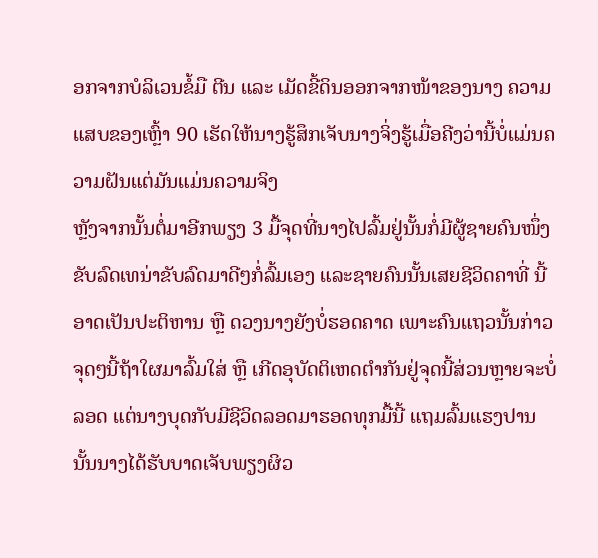ອກຈາກບໍລິເວນຂໍ້ມື ຕີນ ແລະ ເມັດຂີ້ດິນອອກຈາກໜ້າຂອງນາງ ຄວາມແສບຂອງເຫຼົ້າ 90 ເຮັດໃຫ້ນາງຮູ້ສຶກເຈັບນາງຈິ່ງຮູ້ເມື່ອຄີງວ່ານີ້ບໍ່ແມ່ນຄວາມຝັນແຕ່ມັນແມ່ນຄວາມຈິງ
ຫຼັງຈາກນັ້ນຕໍ່ມາອີກພຽງ 3 ມື້ຈຸດທີ່ນາງໄປລົ້ມຢູ່ນັ້ນກໍ່ມີຜູ້ຊາຍຄົນໜຶ່ງຂັບລົດເທນ່າຂັບລົດມາດີໆກໍ່ລົ້ມເອງ ແລະຊາຍຄົນນັ້ນເສຍຊີວິດຄາທີ່ ນີ້ອາດເປັນປະຕິຫານ ຫຼື ດວງນາງຍັງບໍ່ຮອດຄາດ ເພາະຄົນແຖວນັ້ນກ່າວຈຸດໆນີ້ຖ້າໃຜມາລົ້ມໃສ່ ຫຼື ເກີດອຸບັດຕິເຫດຕຳກັນຢູ່ຈຸດນີ້ສ່ວນຫຼາຍຈະບໍ່ລອດ ແຕ່ນາງບຸດກັບມີຊີວິດລອດມາຮອດທຸກມື້ນີ້ ແຖມລົ້ມແຮງປານນັ້ນນາງໄດ້ຮັບບາດເຈັບພຽງຜິວ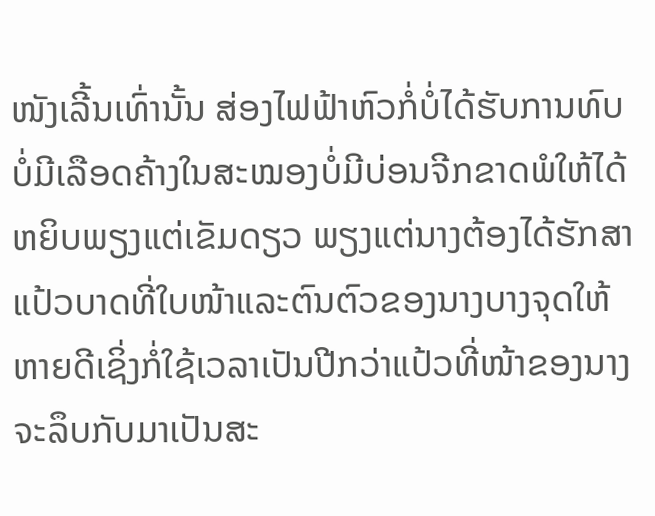ໜັງເລີ້ນເທົ່ານັ້ນ ສ່ອງໄຟຟ້າຫົວກໍ່ບໍ່ໄດ້ຮັບການທົບບໍ່ມີເລືອດຄ້າງໃນສະໝອງບໍ່ມີບ່ອນຈີກຂາດພໍໃຫ້ໄດ້ຫຍິບພຽງແຕ່ເຂັມດຽວ ພຽງແຕ່ນາງຕ້ອງໄດ້ຮັກສາແປ້ວບາດທີ່ໃບໜ້າແລະຕົນຕົວຂອງນາງບາງຈຸດໃຫ້ຫາຍດີເຊິ່ງກໍ່ໃຊ້ເວລາເປັນປີກວ່າແປ້ວທີ່ໜ້າຂອງນາງຈະລຶບກັບມາເປັນສະ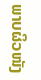ພາບຜິວໜັງ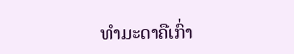ທຳມະດາຄືເກົ່າ